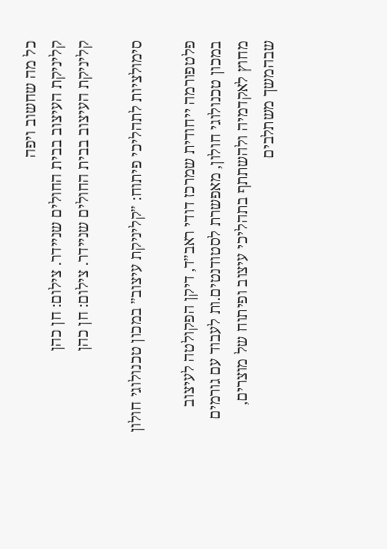כל מה שחשוב ויפה
קליניקת העיצוב בבית החולים שניידר. צילום: חן כהן
קליניקת העיצוב בבית החולים שניידר. צילום: חן כהן

סימולציות לתהליכי פיתוח: ״קליניקת עיצוב״ במכון טכנולוגי חולון

פלטפורמה ייחודית שמרכז דודי ראב״ד, דיקן הפקולטה לעיצוב במכון טכנולוגי חולון, מאפשרת לסטודנטים.ות לעבוד עם גורמים מחוץ לאקדמיה ולהשתתף בתהליכי עיצוב ופיתוח של מוצרים, שבהמשך משתלבים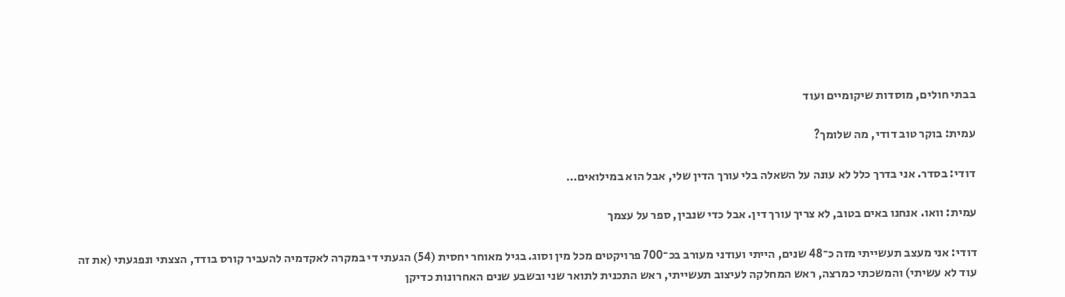בבתי חולים, מוסדות שיקומיים ועוד

עמית: בוקר טוב דודי, מה שלומך?

דודי: בסדר. אני בדרך כלל לא עונה על השאלה בלי עורך הדין שלי, אבל הוא במילואים…

עמית: וואו. אנחנו באים בטוב, לא צריך עורך דין. אבל כדי שנבין, ספר על עצמך

דודי: אני מעצב תעשייתי מזה כ־48 שנים, הייתי ועודני מעורב בכ־700 פרויקטים מכל מין וסוג. בגיל מאוחר יחסית (54) הגעתי די במקרה לאקדמיה להעביר קורס בודד, הצצתי ונפגעתי (את זה עוד לא עשיתי) והמשכתי כמרצה, ראש המחלקה לעיצוב תעשייתי, ראש התכנית לתואר שני ובשבע שנים האחרונות כדיקן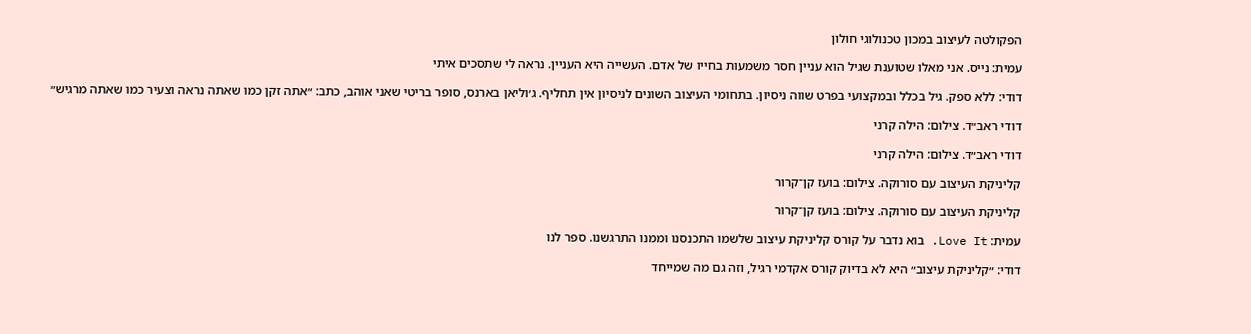הפקולטה לעיצוב במכון טכנולוגי חולון

עמית: נייס. אני מאלו שטוענת שגיל הוא עניין חסר משמעות בחייו של אדם. העשייה היא העניין. נראה לי שתסכים איתי

דודי: ללא ספק. גיל בכלל ובמקצועי בפרט שווה ניסיון. בתחומי העיצוב השונים לניסיון אין תחליף. ג׳וליאן בארנס, סופר בריטי שאני אוהב, כתב: ״אתה זקן כמו שאתה נראה וצעיר כמו שאתה מרגיש״

דודי ראב״ד. צילום: הילה קרני

דודי ראב״ד. צילום: הילה קרני

קליניקת העיצוב עם סורוקה. צילום: בועז קן־קרור

קליניקת העיצוב עם סורוקה. צילום: בועז קן־קרור

עמית: Love It. בוא נדבר על קורס קליניקת עיצוב שלשמו התכנסנו וממנו התרגשנו. ספר לנו

דודי: ״קליניקת עיצוב״ היא לא בדיוק קורס אקדמי רגיל, וזה גם מה שמייחד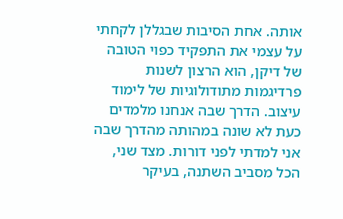אותה. אחת הסיבות שבגללן לקחתי על עצמי את התפקיד כפוי הטובה של דיקן, הוא הרצון לשנות פרדיגמות מתודולוגיות של לימוד עיצוב. הדרך שבה אנחנו מלמדים כעת לא שונה במהותה מהדרך שבה אני למדתי לפני דורות. מצד שני, הכל מסביב השתנה, בעיקר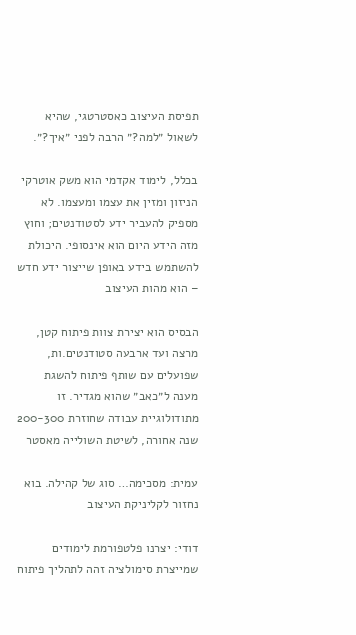תפיסת העיצוב כאסטרטגי, שהיא לשאול ״למה?״ הרבה לפני ״איך?״.

בכלל, לימוד אקדמי הוא משק אוטרקי הניזון ומזין את עצמו ומעצמו. לא מספיק להעביר ידע לסטודנטים; וחוץ מזה הידע היום הוא אינסופי. היכולת להשתמש בידע באופן שייצור ידע חדש – הוא מהות העיצוב

הבסיס הוא יצירת צוות פיתוח קטן, מרצה ועד ארבעה סטודנטים.ות, שפועלים עם שותף פיתוח להשגת מענה ל״כאב״ שהוא מגדיר. זו מתודולוגיית עבודה שחוזרת 200-300 שנה אחורה, לשיטת השולייה מאסטר

עמית: מסכימה… סוג של קהילה. בוא נחזור לקליניקת העיצוב

דודי: יצרנו פלטפורמת לימודים שמייצרת סימולציה זהה לתהליך פיתוח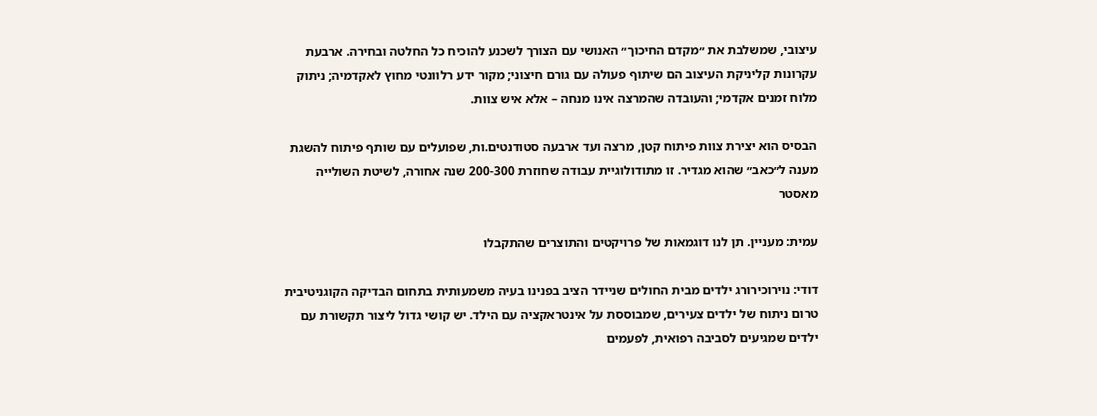עיצובי, שמשלבת את ״מקדם החיכוך״ האנושי עם הצורך לשכנע להוכיח כל החלטה ובחירה. ארבעת עקרונות קליניקת העיצוב הם שיתוף פעולה עם גורם חיצוני; מקור ידע רלוונטי מחוץ לאקדמיה; ניתוק מלוח זמנים אקדמי; והעובדה שהמרצה אינו מנחה – אלא איש צוות.

הבסיס הוא יצירת צוות פיתוח קטן, מרצה ועד ארבעה סטודנטים.ות, שפועלים עם שותף פיתוח להשגת מענה ל״כאב״ שהוא מגדיר. זו מתודולוגיית עבודה שחוזרת 200-300 שנה אחורה, לשיטת השולייה מאסטר

עמית: מעניין. תן לנו דוגמאות של פרויקטים והתוצרים שהתקבלו

דודי: נוירוכירורג ילדים מבית החולים שניידר הציב בפנינו בעיה משמעותית בתחום הבדיקה הקוגניטיבית טרום ניתוח של ילדים צעירים, שמבוססת על אינטראקציה עם הילד. יש קושי גדול ליצור תקשורת עם ילדים שמגיעים לסביבה רפואית, לפעמים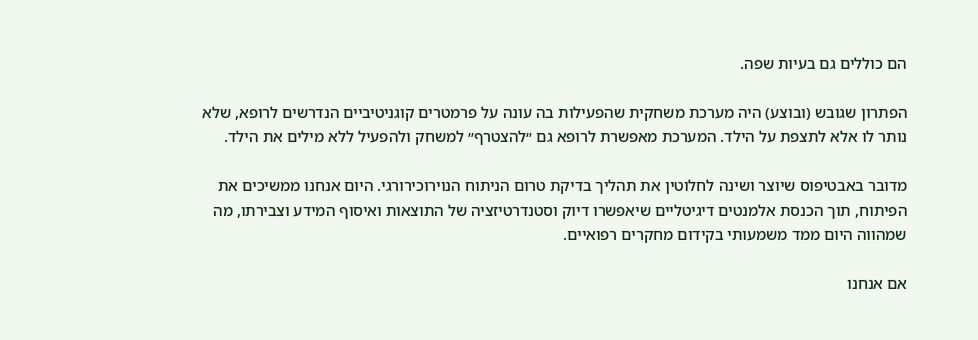הם כוללים גם בעיות שפה.

הפתרון שגובש (ובוצע) היה מערכת משחקית שהפעילות בה עונה על פרמטרים קוגניטיביים הנדרשים לרופא, שלא נותר לו אלא לתצפת על הילד. המערכת מאפשרת לרופא גם ״להצטרף״ למשחק ולהפעיל ללא מילים את הילד.

מדובר באבטיפוס שיוצר ושינה לחלוטין את תהליך בדיקת טרום הניתוח הנוירוכירורגי. היום אנחנו ממשיכים את הפיתוח, תוך הכנסת אלמנטים דיגיטליים שיאפשרו דיוק וסטנדרטיזציה של התוצאות ואיסוף המידע וצבירתו, מה שמהווה היום ממד משמעותי בקידום מחקרים רפואיים.

אם אנחנו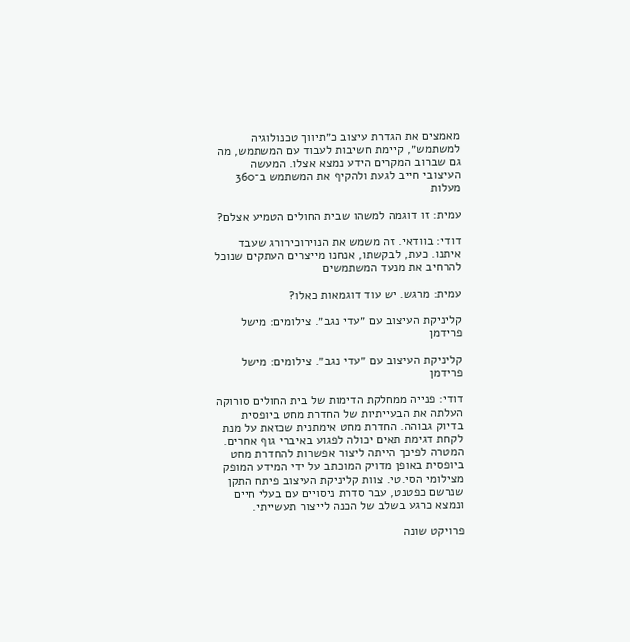מאמצים את הגדרת עיצוב כ״תיווך טכנולוגיה למשתמש״, קיימת חשיבות לעבוד עם המשתמש, מה גם שברוב המקרים הידע נמצא אצלו. המעשה העיצובי חייב לגעת ולהקיף את המשתמש ב־360 מעלות

עמית: זו דוגמה למשהו שבית החולים הטמיע אצלם?

דודי: בוודאי. זה משמש את הנוירוכירורג שעבד איתנו. כעת, לבקשתו, אנחנו מייצרים העתקים שנוכל להרחיב את מנעד המשתמשים

עמית: מרגש. יש עוד דוגמאות כאלו?

קליניקת העיצוב עם ״עדי נגב״. צילומים: מישל פרידמן

קליניקת העיצוב עם ״עדי נגב״. צילומים: מישל פרידמן

דודי: פנייה ממחלקת הדימות של בית החולים סורוקה העלתה את הבעייתיות של החדרת מחט ביופסית בדיוק גבוהה. החדרת מחט אימתנית שכזאת על מנת לקחת דגימת תאים יכולה לפגוע באיברי גוף אחרים. המטרה לפיכך הייתה ליצור אפשרות להחדרת מחט ביופסית באופן מדויק המוכתב על ידי המידע המופק מצילומי הסי.טי. צוות קליניקת העיצוב פיתח התקן שנרשם כפטנט, עבר סדרת ניסויים עם בעלי חיים ונמצא כרגע בשלב של הכנה לייצור תעשייתי.

פרויקט שונה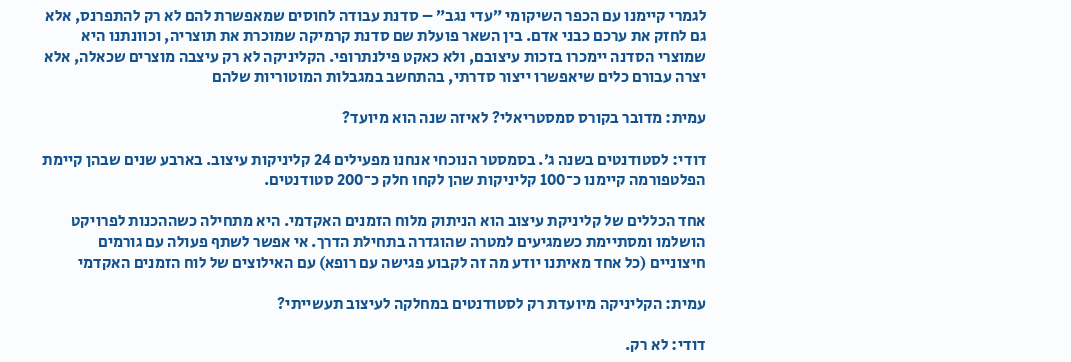לגמרי קיימנו עם הכפר השיקומי ״עדי נגב״ – סדנת עבודה לחוסים שמאפשרת להם לא רק להתפרנס, אלא גם לחזק את ערכם כבני אדם. בין השאר פועלת שם סדנת קרמיקה שמוכרת את תוצריה, וכוונתנו היא שמוצרי הסדנה יימכרו בזכות עיצובם, ולא כאקט פילנתרופי. הקליניקה לא רק עיצבה מוצרים שכאלה, אלא יצרה עבורם כלים שיאפשרו ייצור סדרתי, בהתחשב במגבלות המוטוריות שלהם

עמית: מדובר בקורס סמסטריאלי? לאיזה שנה הוא מיועד?

דודי: לסטודנטים בשנה ג׳. בסמסטר הנוכחי אנחנו מפעילים 24 קליניקות עיצוב. בארבע שנים שבהן קיימת הפלטפורמה קיימנו כ־100 קליניקות שהן לקחו חלק כ־200 סטודנטים.

אחד הכללים של קליניקת עיצוב הוא הניתוק מלוח הזמנים האקדמי. היא מתחילה כשההכנות לפרויקט הושלמו ומסתיימת כשמגיעים למטרה שהוגדרה בתחילת הדרך. אי אפשר לשתף פעולה עם גורמים חיצוניים (כל אחד מאיתנו יודע מה זה לקבוע פגישה עם רופא) עם האילוצים של לוח הזמנים האקדמי

עמית: הקליניקה מיועדת רק לסטודנטים במחלקה לעיצוב תעשייתי?

דודי: לא רק.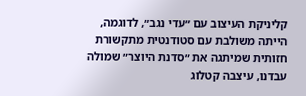קליניקת העיצוב עם ״עדי נגב״, לדוגמה, הייתה משולבת עם סטודנטית מתקשורת חזותית שמיתגה את ״סדנת היוצר״ שמולה עבדנו, עיצבה קטלוג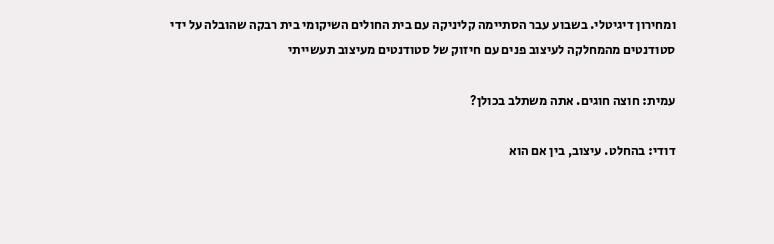ומחירון דיגיטלי. בשבוע עבר הסתיימה קליניקה עם בית החולים השיקומי בית רבקה שהובלה על ידי סטודנטים מהמחלקה לעיצוב פנים עם חיזוק של סטודנטים מעיצוב תעשייתי

עמית: חוצה חוגים. אתה משתלב בכולן?

דודי: בהחלט. עיצוב, בין אם הוא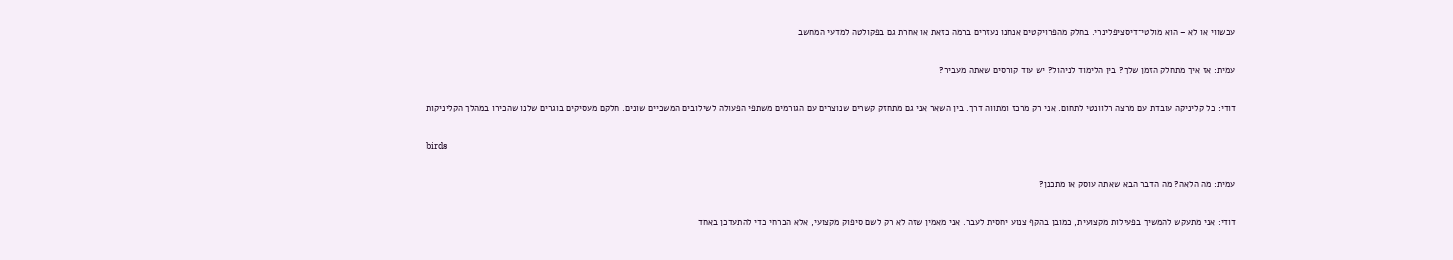עכשווי או לא – הוא מולטי־דיסציפלינרי. בחלק מהפרויקטים אנחנו נעזרים ברמה כזאת או אחרת גם בפקולטה למדעי המחשב

עמית: אז איך מתחלק הזמן שלך? בין הלימוד לניהול? יש עוד קורסים שאתה מעביר?

דודי: כל קליניקה עובדת עם מרצה רלוונטי לתחום. אני רק מרכז ומתווה דרך. בין השאר אני גם מתחזק קשרים שנוצרים עם הגורמים משתפי הפעולה לשילובים המשכיים שונים. חלקם מעסיקים בוגרים שלנו שהכירו במהלך הקליניקות

birds

עמית: מה הלאה? מה הדבר הבא שאתה עוסק או מתכנן?

דודי: אני מתעקש להמשיך בפעילות מקצועית, כמובן בהקף צנוע יחסית לעבר. אני מאמין שזה לא רק לשם סיפוק מקצועי, אלא הכרחי כדי להתעדכן באחד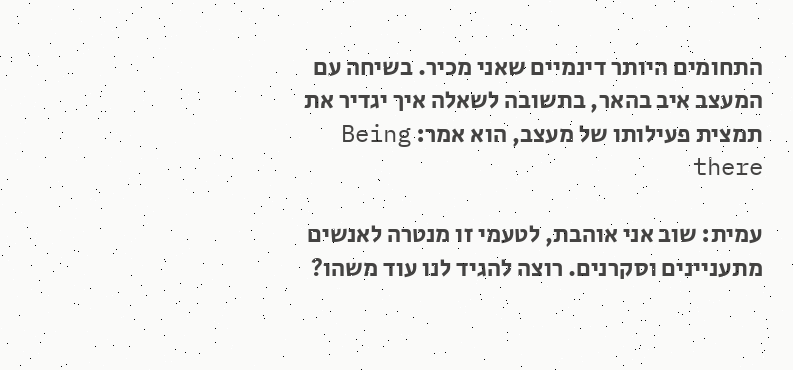התחומים היותר דינמיים שאני מכיר. בשיחה עם המעצב איב בהאר, בתשובה לשאלה איך יגדיר את תמצית פעילותו של מעצב, הוא אמר: Being there

עמית: שוב אני אוהבת, לטעמי זו מנטרה לאנשים מתעניינים וסקרנים. רוצה להגיד לנו עוד משהו?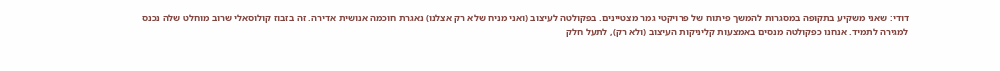דודי: שאני משקיע בתקופה במסגרות להמשך פיתוח של פרויקטי גמר מצטיינים. בפקולטה לעיצוב (ואני מניח שלא רק אצלנו) נאגרת חוכמה אנושית אדירה. זה בזבוז קולוסאלי שרוב מוחלט שלה נכנס למגירה לתמיד. אנחנו כפקולטה מנסים באמצעות קליניקות העיצוב (ולא רק), לתעל חלק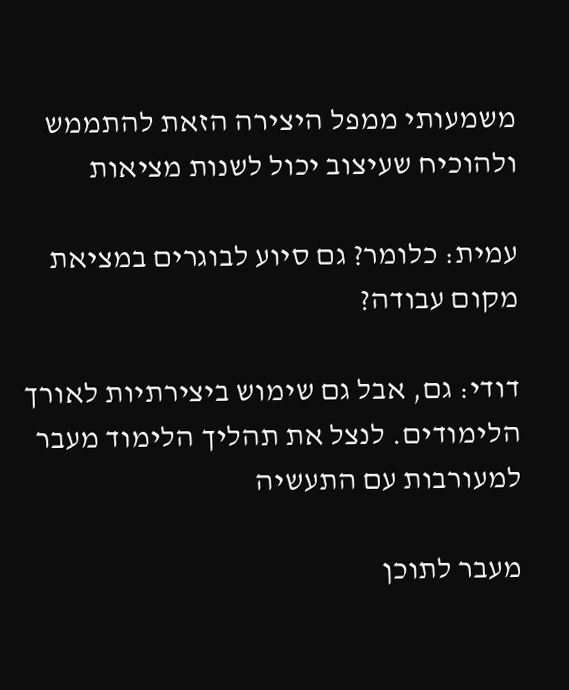משמעותי ממפל היצירה הזאת להתממש ולהוכיח שעיצוב יכול לשנות מציאות

עמית: כלומר? גם סיוע לבוגרים במציאת מקום עבודה?

דודי: גם, אבל גם שימוש ביצירתיות לאורך הלימודים. לנצל את תהליך הלימוד מעבר למעורבות עם התעשיה

מעבר לתוכן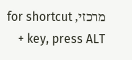מרכזי, for shortcut key, press ALT +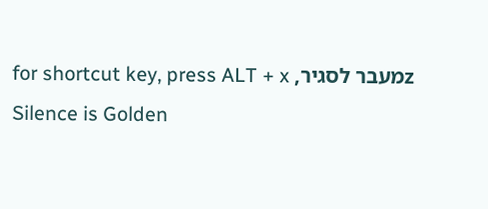zמעבר לסגיר, for shortcut key, press ALT + x
Silence is Golden